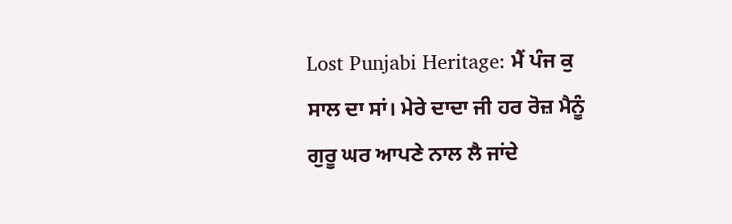Lost Punjabi Heritage: ਮੈਂ ਪੰਜ ਕੁ ਸਾਲ ਦਾ ਸਾਂ। ਮੇਰੇ ਦਾਦਾ ਜੀ ਹਰ ਰੋਜ਼ ਮੈਨੂੰ ਗੁਰੂ ਘਰ ਆਪਣੇ ਨਾਲ ਲੈ ਜਾਂਦੇ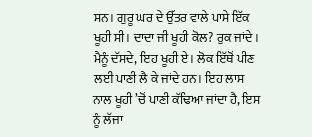ਸਨ। ਗੁਰੂ ਘਰ ਦੇ ਉੱਤਰ ਵਾਲੇ ਪਾਸੇ ਇੱਕ ਖੂਹੀ ਸੀ। ਦਾਦਾ ਜੀ ਖੂਹੀ ਕੋਲ? ਰੁਕ ਜਾਂਦੇ। ਮੈਨੂੰ ਦੱਸਦੇ, ਇਹ ਖੂਹੀ ਏ। ਲੋਕ ਇੱਥੋਂ ਪੀਣ ਲਈ ਪਾਣੀ ਲੈ ਕੇ ਜਾਂਦੇ ਹਨ। ਇਹ ਲਾਸ ਨਾਲ ਖੂਹੀ ’ਚੋਂ ਪਾਣੀ ਕੱਢਿਆ ਜਾਂਦਾ ਹੈ, ਇਸ ਨੂੰ ਲੱਜਾ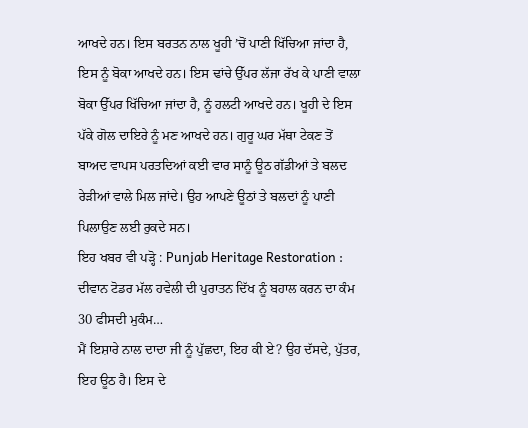ਆਖਦੇ ਹਨ। ਇਸ ਬਰਤਨ ਨਾਲ ਖੂਹੀ ’ਚੋਂ ਪਾਣੀ ਖਿੱਚਿਆ ਜਾਂਦਾ ਹੈ, ਇਸ ਨੂੰ ਬੋਕਾ ਆਖਦੇ ਹਨ। ਇਸ ਢਾਂਚੇ ਉੱਪਰ ਲੱਜਾ ਰੱਖ ਕੇ ਪਾਣੀ ਵਾਲਾ ਬੋਕਾ ਉੱਪਰ ਖਿੱਚਿਆ ਜਾਂਦਾ ਹੈ, ਨੂੰ ਹਲਟੀ ਆਖਦੇ ਹਨ। ਖੂਹੀ ਦੇ ਇਸ ਪੱਕੇ ਗੋਲ ਦਾਇਰੇ ਨੂੰ ਮਣ ਆਖਦੇ ਹਨ। ਗੁਰੂ ਘਰ ਮੱਥਾ ਟੇਕਣ ਤੋਂ ਬਾਅਦ ਵਾਪਸ ਪਰਤਦਿਆਂ ਕਈ ਵਾਰ ਸਾਨੂੰ ਊਠ ਗੱਡੀਆਂ ਤੇ ਬਲਦ ਰੇੜੀਆਂ ਵਾਲੇ ਮਿਲ ਜਾਂਦੇ। ਉਹ ਆਪਣੇ ਊਠਾਂ ਤੇ ਬਲਦਾਂ ਨੂੰ ਪਾਣੀ ਪਿਲਾਉਣ ਲਈ ਰੁਕਦੇ ਸਨ।
ਇਹ ਖਬਰ ਵੀ ਪੜ੍ਹੋ : Punjab Heritage Restoration : ਦੀਵਾਨ ਟੋਡਰ ਮੱਲ ਹਵੇਲੀ ਦੀ ਪੁਰਾਤਨ ਦਿੱਖ ਨੂੰ ਬਹਾਲ ਕਰਨ ਦਾ ਕੰਮ 30 ਫੀਸਦੀ ਮੁਕੰਮ…
ਮੈਂ ਇਸ਼ਾਰੇ ਨਾਲ ਦਾਦਾ ਜੀ ਨੂੰ ਪੁੱਛਦਾ, ਇਹ ਕੀ ਏ? ਉਹ ਦੱਸਦੇ, ਪੁੱਤਰ, ਇਹ ਊਠ ਹੈ। ਇਸ ਦੇ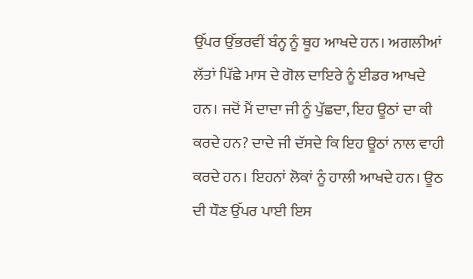ਉੱਪਰ ਉੱਭਰਵੀਂ ਬੰਨ੍ਹ ਨੂੰ ਥੂਹ ਆਖਦੇ ਹਨ। ਅਗਲੀਆਂ ਲੱਤਾਂ ਪਿੱਛੇ ਮਾਸ ਦੇ ਗੋਲ ਦਾਇਰੇ ਨੂੰ ਈਡਰ ਆਖਦੇ ਹਨ। ਜਦੋਂ ਮੈਂ ਦਾਦਾ ਜੀ ਨੂੰ ਪੁੱਛਦਾ, ਇਹ ਊਠਾਂ ਦਾ ਕੀ ਕਰਦੇ ਹਨ? ਦਾਦੇ ਜੀ ਦੱਸਦੇ ਕਿ ਇਹ ਊਠਾਂ ਨਾਲ ਵਾਹੀ ਕਰਦੇ ਹਨ। ਇਹਨਾਂ ਲੋਕਾਂ ਨੂੰ ਹਾਲੀ ਆਖਦੇ ਹਨ। ਊਠ ਦੀ ਧੌਣ ਉੱਪਰ ਪਾਈ ਇਸ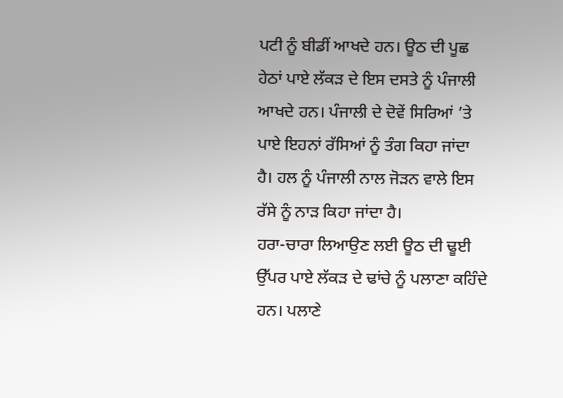ਪਟੀ ਨੂੰ ਬੀਡੀਂ ਆਖਦੇ ਹਨ। ਊਠ ਦੀ ਪੂਛ ਹੇਠਾਂ ਪਾਏ ਲੱਕੜ ਦੇ ਇਸ ਦਸਤੇ ਨੂੰ ਪੰਜਾਲੀ ਆਖਦੇ ਹਨ। ਪੰਜਾਲੀ ਦੇ ਦੋਵੇਂ ਸਿਰਿਆਂ ’ਤੇ ਪਾਏ ਇਹਨਾਂ ਰੱਸਿਆਂ ਨੂੰ ਤੰਗ ਕਿਹਾ ਜਾਂਦਾ ਹੈ। ਹਲ ਨੂੰ ਪੰਜਾਲੀ ਨਾਲ ਜੋੜਨ ਵਾਲੇ ਇਸ ਰੱਸੇ ਨੂੰ ਨਾੜ ਕਿਹਾ ਜਾਂਦਾ ਹੈ।
ਹਰਾ-ਚਾਰਾ ਲਿਆਉਣ ਲਈ ਊਠ ਦੀ ਢੂਈ ਉੱਪਰ ਪਾਏ ਲੱਕੜ ਦੇ ਢਾਂਚੇ ਨੂੰ ਪਲਾਣਾ ਕਹਿੰਦੇ ਹਨ। ਪਲਾਣੇ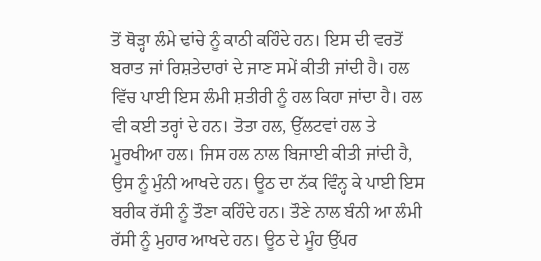ਤੋਂ ਥੋੜ੍ਹਾ ਲੰਮੇ ਢਾਂਚੇ ਨੂੰ ਕਾਠੀ ਕਹਿੰਦੇ ਹਨ। ਇਸ ਦੀ ਵਰਤੋਂ ਬਰਾਤ ਜਾਂ ਰਿਸ਼ਤੇਦਾਰਾਂ ਦੇ ਜਾਣ ਸਮੇਂ ਕੀਤੀ ਜਾਂਦੀ ਹੈ। ਹਲ ਵਿੱਚ ਪਾਈ ਇਸ ਲੰਮੀ ਸ਼ਤੀਰੀ ਨੂੰ ਹਲ ਕਿਹਾ ਜਾਂਦਾ ਹੈ। ਹਲ ਵੀ ਕਈ ਤਰ੍ਹਾਂ ਦੇ ਹਨ। ਤੋਤਾ ਹਲ, ਉੱਲਟਵਾਂ ਹਲ ਤੇ ਮੂਰਖੀਆ ਹਲ। ਜਿਸ ਹਲ ਨਾਲ ਬਿਜਾਈ ਕੀਤੀ ਜਾਂਦੀ ਹੈ, ਉਸ ਨੂੰ ਮੁੰਨੀ ਆਖਦੇ ਹਨ। ਊਠ ਦਾ ਨੱਕ ਵਿੰਨ੍ਹ ਕੇ ਪਾਈ ਇਸ ਬਰੀਕ ਰੱਸੀ ਨੂੰ ਤੌਣਾ ਕਹਿੰਦੇ ਹਨ। ਤੌਣੇ ਨਾਲ ਬੰਨੀ ਆ ਲੰਮੀ ਰੱਸੀ ਨੂੰ ਮੁਹਾਰ ਆਖਦੇ ਹਨ। ਊਠ ਦੇ ਮੂੰਹ ਉੱਪਰ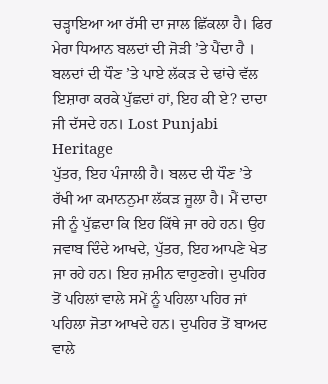ਚੜ੍ਹਾਇਆ ਆ ਰੱਸੀ ਦਾ ਜਾਲ ਛਿੱਕਲਾ ਹੈ। ਫਿਰ ਮੇਰਾ ਧਿਆਨ ਬਲਦਾਂ ਦੀ ਜੋੜੀ ’ਤੇ ਪੈਂਦਾ ਹੈ । ਬਲਦਾਂ ਦੀ ਧੌਣ ’ਤੇ ਪਾਏ ਲੱਕੜ ਦੇ ਢਾਂਚੇ ਵੱਲ ਇਸ਼ਾਰਾ ਕਰਕੇ ਪੁੱਛਦਾਂ ਹਾਂ, ਇਹ ਕੀ ਏ? ਦਾਦਾ ਜੀ ਦੱਸਦੇ ਹਨ। Lost Punjabi Heritage
ਪੁੱਤਰ, ਇਹ ਪੰਜਾਲੀ ਹੈ। ਬਲਦ ਦੀ ਧੌਣ ’ਤੇ ਰੱਖੀ ਆ ਕਮਾਨਨੁਮਾ ਲੱਕੜ ਜੂਲਾ ਹੈ। ਮੈਂ ਦਾਦਾ ਜੀ ਨੂੰ ਪੁੱਛਦਾ ਕਿ ਇਹ ਕਿੱਥੇ ਜਾ ਰਹੇ ਹਨ। ਉਹ ਜਵਾਬ ਦਿੰਦੇ ਆਖਦੇ, ਪੁੱਤਰ, ਇਹ ਆਪਣੇ ਖੇਤ ਜਾ ਰਹੇ ਹਨ। ਇਹ ਜ਼ਮੀਨ ਵਾਹੁਣਗੇ। ਦੁਪਹਿਰ ਤੋਂ ਪਹਿਲਾਂ ਵਾਲੇ ਸਮੇਂ ਨੂੰ ਪਹਿਲਾ ਪਹਿਰ ਜਾਂ ਪਹਿਲਾ ਜੋਤਾ ਆਖਦੇ ਹਨ। ਦੁਪਹਿਰ ਤੋਂ ਬਾਅਦ ਵਾਲੇ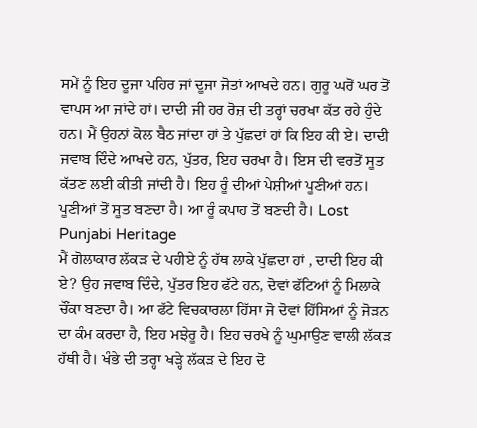ਸਮੇਂ ਨੂੰ ਇਹ ਦੂਜਾ ਪਹਿਰ ਜਾਂ ਦੂਜਾ ਜੋਤਾਂ ਆਖਦੇ ਹਨ। ਗੁਰੂ ਘਰੋਂ ਘਰ ਤੋਂ ਵਾਪਸ ਆ ਜਾਂਦੇ ਹਾਂ। ਦਾਦੀ ਜੀ ਹਰ ਰੋਜ਼ ਦੀ ਤਰ੍ਹਾਂ ਚਰਖਾ ਕੱਤ ਰਹੇ ਹੁੰਦੇ ਹਨ। ਮੈਂ ਉਹਨਾਂ ਕੋਲ ਬੈਠ ਜਾਂਦਾ ਹਾਂ ਤੇ ਪੁੱਛਦਾਂ ਹਾਂ ਕਿ ਇਹ ਕੀ ਏ। ਦਾਦੀ ਜਵਾਬ ਦਿੰਦੇ ਆਖਦੇ ਹਨ, ਪੁੱਤਰ, ਇਹ ਚਰਖਾ ਹੈ। ਇਸ ਦੀ ਵਰਤੋਂ ਸੂਤ ਕੱਤਣ ਲਈ ਕੀਤੀ ਜਾਂਦੀ ਹੈ। ਇਹ ਰੂੰ ਦੀਆਂ ਪੇਸ਼ੀਆਂ ਪੂਣੀਆਂ ਹਨ। ਪੂਣੀਆਂ ਤੋਂ ਸੂਤ ਬਣਦਾ ਹੈ। ਆ ਰੂੰ ਕਪਾਹ ਤੋਂ ਬਣਦੀ ਹੈ। Lost Punjabi Heritage
ਮੈਂ ਗੋਲਾਕਾਰ ਲੱਕੜ ਦੇ ਪਹੀਏ ਨੂੰ ਹੱਥ ਲਾਕੇ ਪੁੱਛਦਾ ਹਾਂ , ਦਾਦੀ ਇਹ ਕੀ ਏ? ਉਹ ਜਵਾਬ ਦਿੰਦੇ, ਪੁੱਤਰ ਇਹ ਫੱਟੇ ਹਨ, ਦੋਵਾਂ ਫੱਟਿਆਂ ਨੂੰ ਮਿਲਾਕੇ ਚੌਂਕਾ ਬਣਦਾ ਹੈ। ਆ ਫੱਟੇ ਵਿਚਕਾਰਲਾ ਹਿੱਸਾ ਜੋ ਦੋਵਾਂ ਹਿੱਸਿਆਂ ਨੂੰ ਜੋੜਨ ਦਾ ਕੰਮ ਕਰਦਾ ਹੈ, ਇਹ ਮਝੇਰੂ ਹੈ। ਇਹ ਚਰਖੇ ਨੂੰ ਘੁਮਾਉਣ ਵਾਲੀ ਲੱਕੜ ਹੱਥੀ ਹੈ। ਖੰਭੇ ਦੀ ਤਰ੍ਹਾ ਖੜ੍ਹੇ ਲੱਕੜ ਦੇ ਇਹ ਦੋ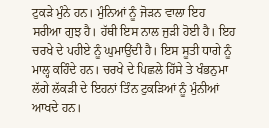ਟੁਕੜੇ ਮੁੰਨੇ ਹਨ। ਮੁੰਨਿਆਂ ਨੂੰ ਜੋੜਨ ਵਾਲਾ ਇਹ ਸਰੀਆ ਗੁਝ ਹੈ। ਹੱਥੀ ਇਸ ਨਾਲ ਜੁੜੀ ਹੋਈ ਹੈ। ਇਹ ਚਰਖੇ ਦੇ ਪਹੀਏ ਨੂੰ ਘੁਮਾਉਂਦੀ ਹੈ। ਇਸ ਸੂਤੀ ਧਾਗੇ ਨੂੰ ਮਾਲ੍ਹ ਕਹਿੰਦੇ ਹਨ। ਚਰਖੇ ਦੇ ਪਿਛਲੇ ਹਿੱਸੇ ਤੇ ਖੰਭਨੁਮਾ ਲੱਗੇ ਲੱਕੜੀ ਦੇ ਇਹਨਾਂ ਤਿੰਨ ਟੁਕੜਿਆਂ ਨੂੰ ਮੁੰਨੀਆਂ ਆਖਦੇ ਹਨ।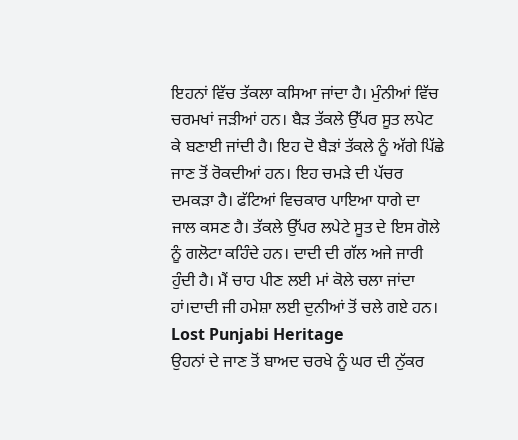ਇਹਨਾਂ ਵਿੱਚ ਤੱਕਲਾ ਕਸਿਆ ਜਾਂਦਾ ਹੈ। ਮੁੰਨੀਆਂ ਵਿੱਚ ਚਰਮਖਾਂ ਜੜੀਆਂ ਹਨ। ਬੈੜ ਤੱਕਲੇ ਉੱਪਰ ਸੂਤ ਲਪੇਟ ਕੇ ਬਣਾਈ ਜਾਂਦੀ ਹੈ। ਇਹ ਦੋ ਬੈੜਾਂ ਤੱਕਲੇ ਨੂੰ ਅੱਗੇ ਪਿੱਛੇ ਜਾਣ ਤੋਂ ਰੋਕਦੀਆਂ ਹਨ। ਇਹ ਚਮੜੇ ਦੀ ਪੱਚਰ ਦਮਕੜਾ ਹੈ। ਫੱਟਿਆਂ ਵਿਚਕਾਰ ਪਾਇਆ ਧਾਗੇ ਦਾ ਜਾਲ ਕਸਣ ਹੈ। ਤੱਕਲੇ ਉੱਪਰ ਲਪੇਟੇ ਸੂਤ ਦੇ ਇਸ ਗੋਲੇ ਨੂੰ ਗਲੋਟਾ ਕਹਿੰਦੇ ਹਨ। ਦਾਦੀ ਦੀ ਗੱਲ ਅਜੇ ਜਾਰੀ ਹੁੰਦੀ ਹੈ। ਮੈਂ ਚਾਹ ਪੀਣ ਲਈ ਮਾਂ ਕੋਲੇ ਚਲਾ ਜਾਂਦਾ ਹਾਂ।ਦਾਦੀ ਜੀ ਹਮੇਸ਼ਾ ਲਈ ਦੁਨੀਆਂ ਤੋਂ ਚਲੇ ਗਏ ਹਨ। Lost Punjabi Heritage
ਉਹਨਾਂ ਦੇ ਜਾਣ ਤੋਂ ਬਾਅਦ ਚਰਖੇ ਨੂੰ ਘਰ ਦੀ ਨੁੱਕਰ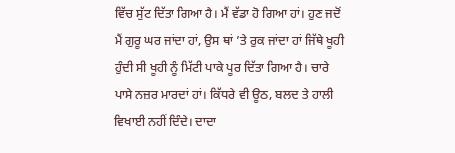ਵਿੱਚ ਸੁੱਟ ਦਿੱਤਾ ਗਿਆ ਹੈ। ਮੈਂ ਵੱਡਾ ਹੋ ਗਿਆ ਹਾਂ। ਹੁਣ ਜਦੋਂ ਮੈਂ ਗੁਰੂ ਘਰ ਜਾਂਦਾ ਹਾਂ, ਉਸ ਥਾਂ ’ਤੇ ਰੁਕ ਜਾਂਦਾ ਹਾਂ ਜਿੱਥੇ ਖੂਹੀ ਹੁੰਦੀ ਸੀ ਖੂਹੀ ਨੂੰ ਮਿੱਟੀ ਪਾਕੇ ਪੂਰ ਦਿੱਤਾ ਗਿਆ ਹੈ। ਚਾਰੇ ਪਾਸੇ ਨਜ਼ਰ ਮਾਰਦਾਂ ਹਾਂ। ਕਿੱਧਰੇ ਵੀ ਊਠ, ਬਲਦ ਤੇ ਹਾਲੀ ਵਿਖਾਈ ਨਹੀਂ ਦਿੰਦੇ। ਦਾਦਾ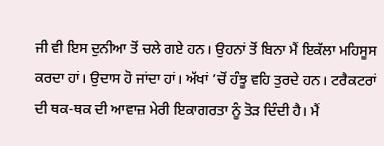ਜੀ ਵੀ ਇਸ ਦੁਨੀਆ ਤੋਂ ਚਲੇ ਗਏ ਹਨ। ਉਹਨਾਂ ਤੋਂ ਬਿਨਾ ਮੈਂ ਇਕੱਲਾ ਮਹਿਸੂਸ ਕਰਦਾ ਹਾਂ। ਉਦਾਸ ਹੋ ਜਾਂਦਾ ਹਾਂ। ਅੱਖਾਂ ’ਚੋਂ ਹੰਝੂ ਵਹਿ ਤੁਰਦੇ ਹਨ। ਟਰੈਕਟਰਾਂ ਦੀ ਥਕ-ਥਕ ਦੀ ਆਵਾਜ਼ ਮੇਰੀ ਇਕਾਗਰਤਾ ਨੂੰ ਤੋੜ ਦਿੰਦੀ ਹੈ। ਮੈਂ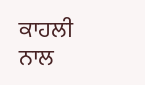ਕਾਹਲੀ ਨਾਲ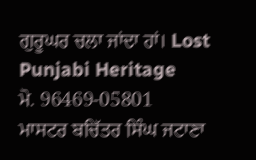ਗੁਰੂਘਰ ਚਲਾ ਜਾਂਦਾ ਹਾਂ। Lost Punjabi Heritage
ਮੋ. 96469-05801
ਮਾਸਟਰ ਬਚਿੱਤਰ ਸਿੰਘ ਜਟਾਣਾ